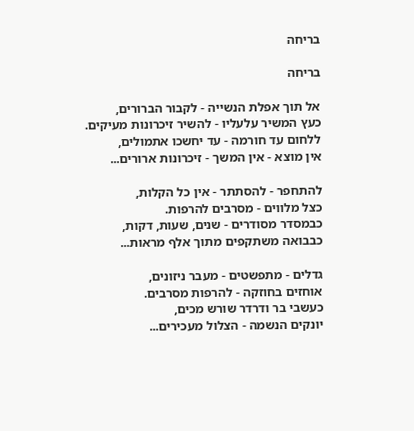בריחה

בריחה

אל תוך אפלת הנשייה - לקבור הברורים,
כעץ המשיר עלעליו - להשיר זיכרונות מעיקים.
ללחום עד חורמה - עד יחשכו אתמולים,
אין מוצא - אין המשך - זיכרונות ארורים...

להתחפר - להסתתר - אין כל הקלות,
כצל מלווים - מסרבים להרפות.
כבמסדר מסודרים - שנים, שעות, דקות,
כבבואה משתקפים מתוך אלף מראות...

גדלים - מתפשטים - מעבר ניזונים,
אוחזים בחוזקה - להרפות מסרבים.
כעשבי בר ודרדר שורש מכים,
יונקים הנשמה - הצלול מעכירים...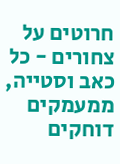חרוטים על צחורים - כל כאב וסטייה,
ממעמקים דוחקים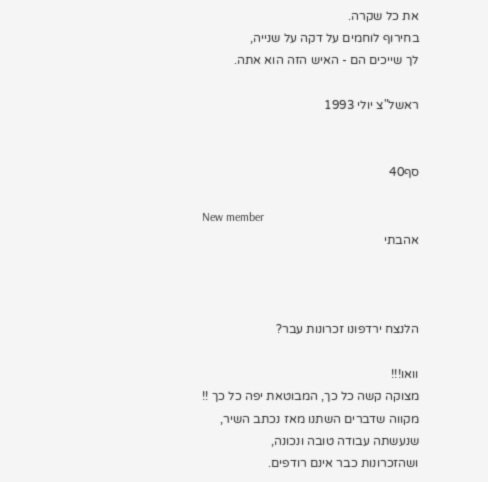את כל שקרה.
בחירוף לוחמים על דקה על שנייה,
לך שייכים הם - האיש הזה הוא אתה.

ראשל"צ יולי 1993


סף40

New member
אהבתי



הלנצח ירדפונו זכרונות עבר?

וואו!!!
מצוקה קשה כל כך, המבוטאת יפה כל כך !!
מקווה שדברים השתנו מאז נכתב השיר,
שנעשתה עבודה טובה ונכונה,
ושהזכרונות כבר אינם רודפים.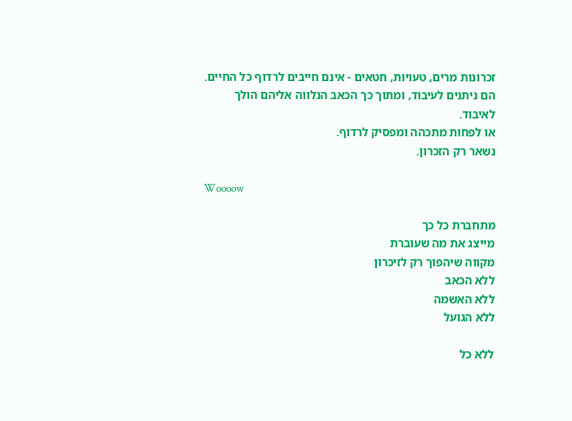זכרונות מרים, טעויות, חטאים - אינם חייבים לרדוף כל החיים.
הם ניתנים לעיבוד, ומתוך כך הכאב הנלווה אליהם הולך לאיבוד.
או לפחות מתכהה ומפסיק לרדוף.
נשאר רק הזכרון.

Woooow

מתחברת כל כך
מייצג את מה שעוברת
מקווה שיהפוך רק לזיכרון
ללא הכאב
ללא האשמה
ללא הגועל

ללא כל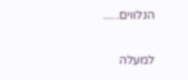הנלווים.....

למעלה